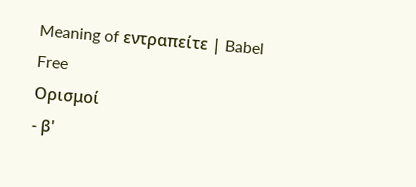Meaning of εντραπείτε | Babel Free
Ορισμοί
- β'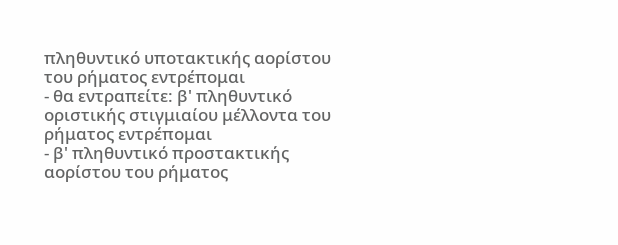πληθυντικό υποτακτικής αορίστου του ρήματος εντρέπομαι
- θα εντραπείτε: β' πληθυντικό οριστικής στιγμιαίου μέλλοντα του ρήματος εντρέπομαι
- β' πληθυντικό προστακτικής αορίστου του ρήματος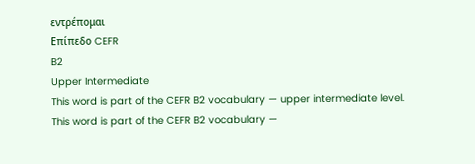εντρέπομαι
Επίπεδο CEFR
B2
Upper Intermediate
This word is part of the CEFR B2 vocabulary — upper intermediate level.
This word is part of the CEFR B2 vocabulary —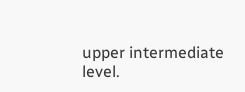upper intermediate level.